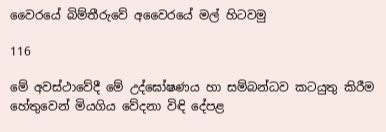වෛරයේ බිම්තීරුවේ අවෛරයේ මල් හිටවමු

116

මේ අවස්ථාවේදී මේ උද්ඝෝෂණය හා සම්බන්ධව කටයුතු කිරීම හේතුවෙන් මියගිය වේදනා විඳි දේපළ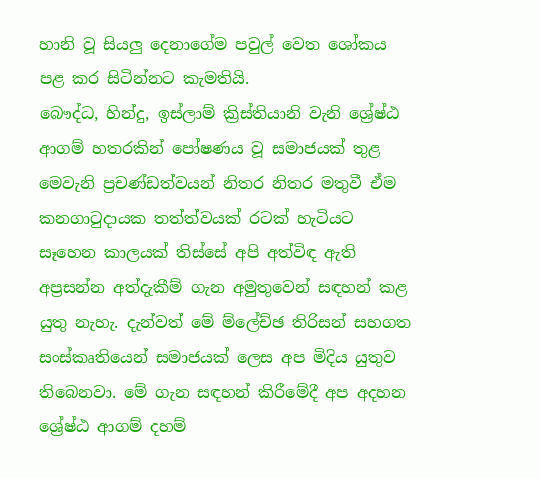හානි වූ සියලු දෙනාගේම පවුල් වෙත ශෝකය පළ කර සිටින්නට කැමතියි.
බෞද්ධ, හින්දු, ඉස්ලාම් ක්‍රිස්තියානි වැනි ශ්‍රේෂ්ඨ ආගම් හතරකින් පෝෂණය වූ සමාජයක් තුළ මෙවැනි ප්‍රචණ්ඩත්වයන් නිතර නිතර මතුවී ඒම කනගාටුදායක තත්ත්වයක් රටක් හැටියට සෑහෙන කාලයක් තිස්සේ අපි අත්විඳ ඇති අප්‍රසන්න අත්දැකීම් ගැන අමුතුවෙන් සඳහන් කළ යුතු නැහැ. දැන්වත් මේ ම්ලේච්ඡ තිරිසන් සහගත සංස්කෘතියෙන් සමාජයක් ලෙස අප මිදිය යුතුව තිබෙනවා. මේ ගැන සඳහන් කිරීමේදී අප අදහන ශ්‍රේෂ්ඨ ආගම් දහම්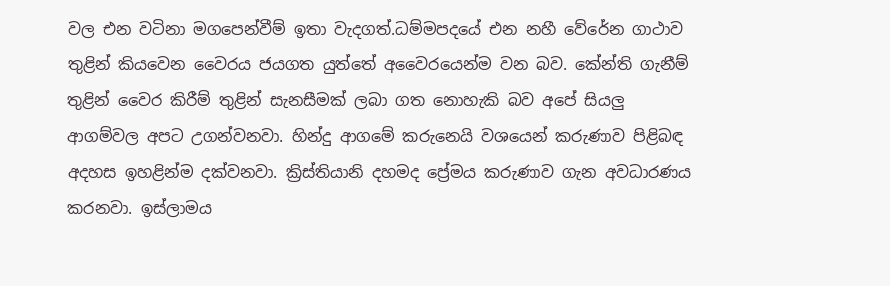වල එන වටිනා මගපෙන්වීම් ඉතා වැදගත්.ධම්මපදයේ එන නහී වේරේන ගාථාව තුළින් කියවෙන වෛරය ජයගත යුත්තේ අවෛරයෙන්ම වන බව. කේන්ති ගැනීම් තුළින් වෛර කිරීම් තුළින් සැනසීමක් ලබා ගත නොහැකි බව අපේ සියලු ආගම්වල අපට උගන්වනවා. හින්දු ආගමේ කරුනෙයි වශයෙන් කරුණාව පිළිබඳ අදහස ඉහළින්ම දක්වනවා. ක්‍රිස්තියානි දහමද ප්‍රේමය කරුණාව ගැන අවධාරණය කරනවා. ඉස්ලාමය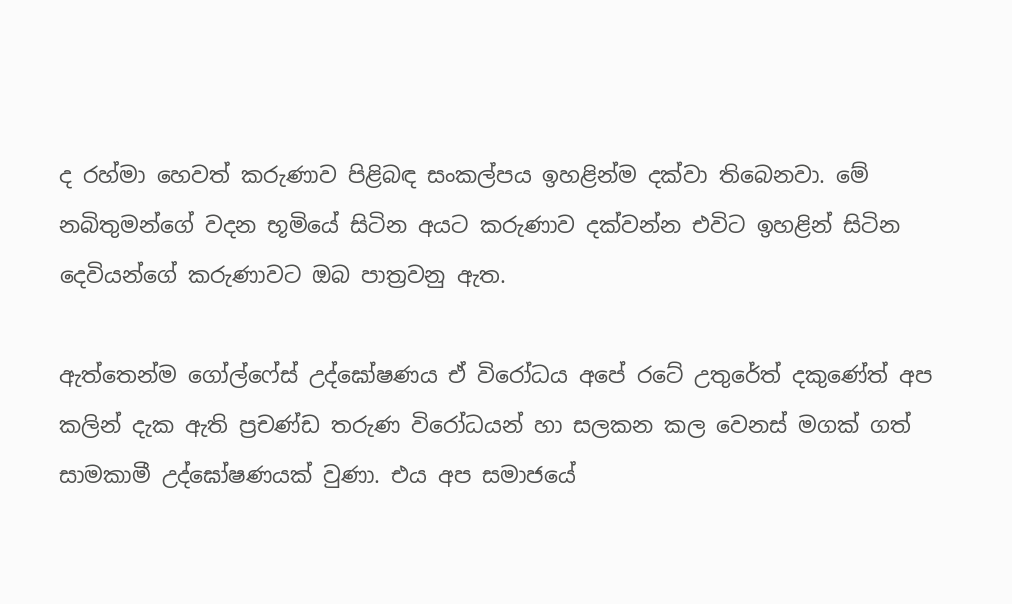ද රහ්මා හෙවත් කරුණාව පිළිබඳ සංකල්පය ඉහළින්ම දක්වා තිබෙනවා. මේ නබිතුමන්ගේ වදන භූමියේ සිටින අයට කරුණාව දක්වන්න එවිට ඉහළින් සිටින දෙවියන්ගේ කරුණාවට ඔබ පාත්‍රවනු ඇත.

ඇත්තෙන්ම ගෝල්ෆේස් උද්ඝෝෂණය ඒ විරෝධය අපේ රටේ උතුරේත් දකුණේත් අප කලින් දැක ඇති ප්‍රචණ්ඩ තරුණ විරෝධයන් හා සලකන කල වෙනස් මගක් ගත් සාමකාමී උද්ඝෝෂණයක් වුණා. එය අප සමාජයේ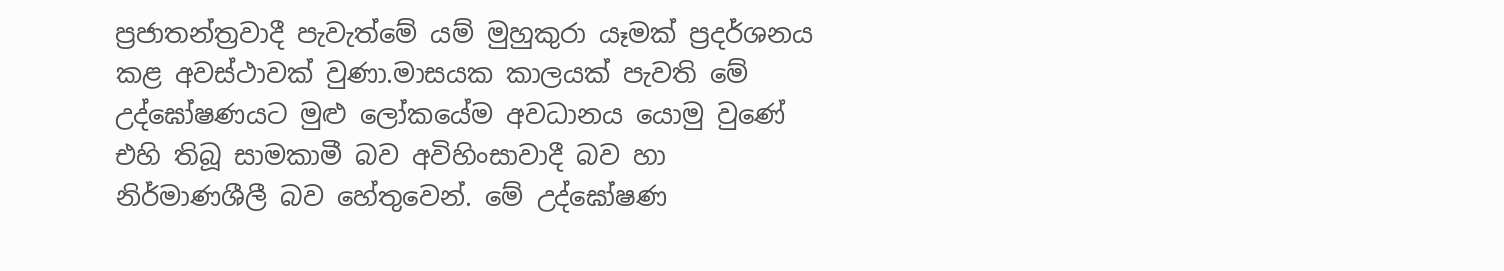ප්‍රජාතන්ත්‍රවාදී පැවැත්මේ යම් මුහුකුරා යෑමක් ප්‍රදර්ශනය කළ අවස්ථාවක් වුණා.මාසයක කාලයක් පැවති මේ උද්ඝෝෂණයට මුළු ලෝකයේම අවධානය යොමු වුණේ එහි තිබූ සාමකාමී බව අවිහිංසාවාදී බව හා නිර්මාණශීලී බව හේතුවෙන්. මේ උද්ඝෝෂණ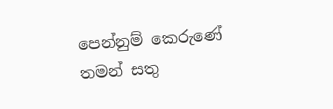පෙන්නුම් කෙරුණේ තමන් සතු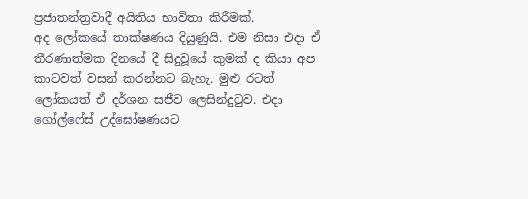ප්‍රජාතන්ත්‍රවාදී අයිතිය භාවිතා කිරීමක්.
අද ලෝකයේ තාක්ෂණය දියුණුයි. එම නිසා එදා ඒ තීරණාත්මක දිනයේ දී සිදුවූයේ කුමක් ද කියා අප කාටවත් වසන් කරන්නට බැහැ. මුළු රටත් ලෝකයත් ඒ දර්ශන සජීව ලෙසින්දුටුව. එදා ගෝල්ෆේස් උද්ඝෝෂණයට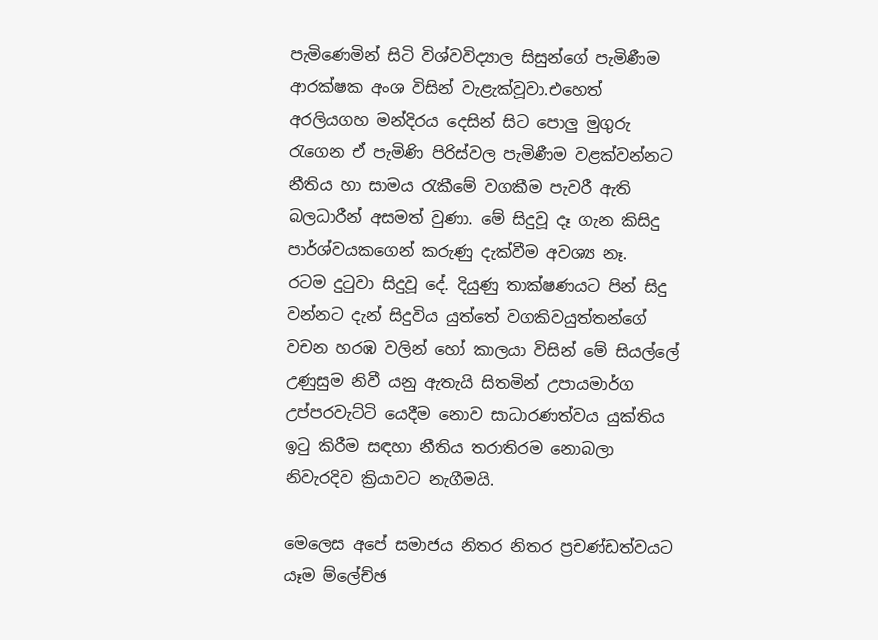පැමිණෙමින් සිටි විශ්වවිද්‍යාල සිසුන්ගේ පැමිණීම ආරක්ෂක අංශ විසින් වැළැක්වූවා.එහෙත් අරලියගහ මන්දිරය දෙසින් සිට පොලු මුගුරු රැගෙන ඒ පැමිණි පිරිස්වල පැමිණීම වළක්වන්නට නීතිය හා සාමය රැකීමේ වගකීම පැවරී ඇති බලධාරීන් අසමත් වුණා. මේ සිදුවූ දෑ ගැන කිසිදු පාර්ශ්වයකගෙන් කරුණු දැක්වීම අවශ්‍ය නෑ.
රටම දුටුවා සිදුවූ දේ. දියුණු තාක්ෂණයට පින් සිදු වන්නට දැන් සිදුවිය යුත්තේ වගකිවයුත්තන්ගේ වචන හරඹ වලින් හෝ කාලයා විසින් මේ සියල්ලේ උණුසුම නිවී යනු ඇතැයි සිතමින් උපායමාර්ග උප්පරවැට්ටි යෙදීම නොව සාධාරණත්වය යුක්තිය ඉටු කිරීම සඳහා නීතිය තරාතිරම නොබලා නිවැරදිව ක්‍රියාවට නැගීමයි.

මෙලෙස අපේ සමාජය නිතර නිතර ප්‍රචණ්ඩත්වයට යෑම ම්ලේච්ඡ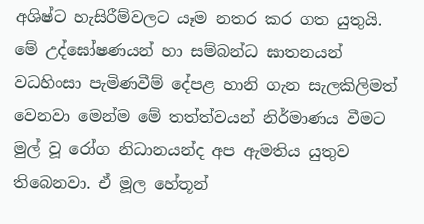අශිෂ්ට හැසිරීම්වලට යෑම නතර කර ගත යුතුයි. මේ උද්ඝෝෂණයන් හා සම්බන්ධ ඝාතනයන් වධහිංසා පැමිණවීම් දේපළ හානි ගැන සැලකිලිමත් වෙනවා මෙන්ම මේ තත්ත්වයන් නිර්මාණය වීමට මුල් වූ රෝග නිධානයන්ද අප ඇමතිය යුතුව තිබෙනවා. ඒ මූල හේතූන්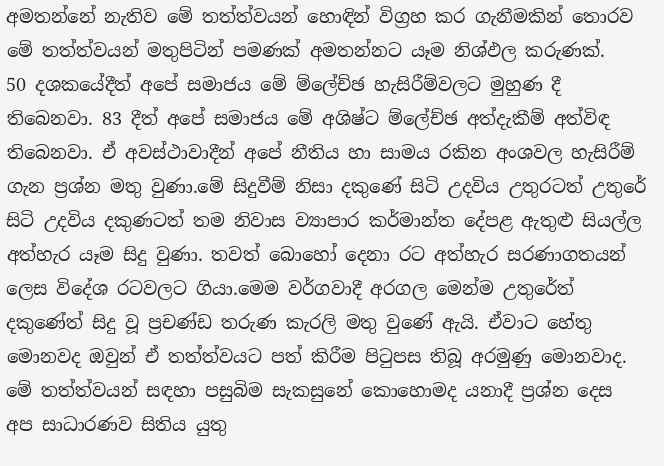අමතන්නේ නැතිව මේ තත්ත්වයන් හොඳින් විග්‍රහ කර ගැනීමකින් තොරව මේ තත්ත්වයන් මතුපිටින් පමණක් අමතන්නට යෑම නිශ්ඵල කරුණක්.
50 දශකයේදීත් අපේ සමාජය මේ ම්ලේච්ඡ හැසිරීම්වලට මුහුණ දී තිබෙනවා. 83 දීත් අපේ සමාජය මේ අශිෂ්ට ම්ලේච්ඡ අත්දැකීම් අත්විඳ තිබෙනවා. ඒ අවස්ථාවාදීන් අපේ නීතිය හා සාමය රකින අංශවල හැසිරීම් ගැන ප්‍රශ්න මතු වුණා.මේ සිදුවීම් නිසා දකුණේ සිටි උදවිය උතුරටත් උතුරේ සිටි උදවිය දකුණටත් තම නිවාස ව්‍යාපාර කර්මාන්ත දේපළ ඇතුළු සියල්ල අත්හැර යෑම සිදු වුණා. තවත් බොහෝ දෙනා රට අත්හැර සරණාගතයන් ලෙස විදේශ රටවලට ගියා.මෙම වර්ගවාදී අරගල මෙන්ම උතුරේත් දකුණේත් සිදු වූ ප්‍රචණ්ඩ තරුණ කැරලි මතු වුණේ ඇයි. ඒවාට හේතු මොනවද ඔවුන් ඒ තත්ත්වයට පත් කිරීම පිටුපස තිබූ අරමුණු මොනවාද. මේ තත්ත්වයන් සඳහා පසුබිම සැකසුනේ කොහොමද යනාදී ප්‍රශ්න දෙස අප සාධාරණව සිතිය යුතු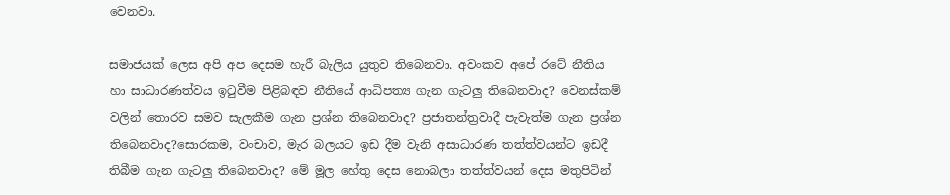වෙනවා.

සමාජයක් ලෙස අපි අප දෙසම හැරී බැලිය යුතුව තිබෙනවා. අවංකව අපේ රටේ නීතිය හා සාධාරණත්වය ඉටුවීම පිළිබඳව නීතියේ ආධිපත්‍ය ගැන ගැටලු තිබෙනවාද? වෙනස්කම් වලින් තොරව සමව සැලකීම ගැන ප්‍රශ්න තිබෙනවාද? ප්‍රජාතන්ත්‍රවාදී පැවැත්ම ගැන ප්‍රශ්න තිබෙනවාද?සොරකම, වංචාව, මැර බලයට ඉඩ දීම වැනි අසාධාරණ තත්ත්වයන්ට ඉඩදී තිබීම ගැන ගැටලු තිබෙනවාද? මේ මූල හේතු දෙස නොබලා තත්ත්වයන් දෙස මතුපිටින්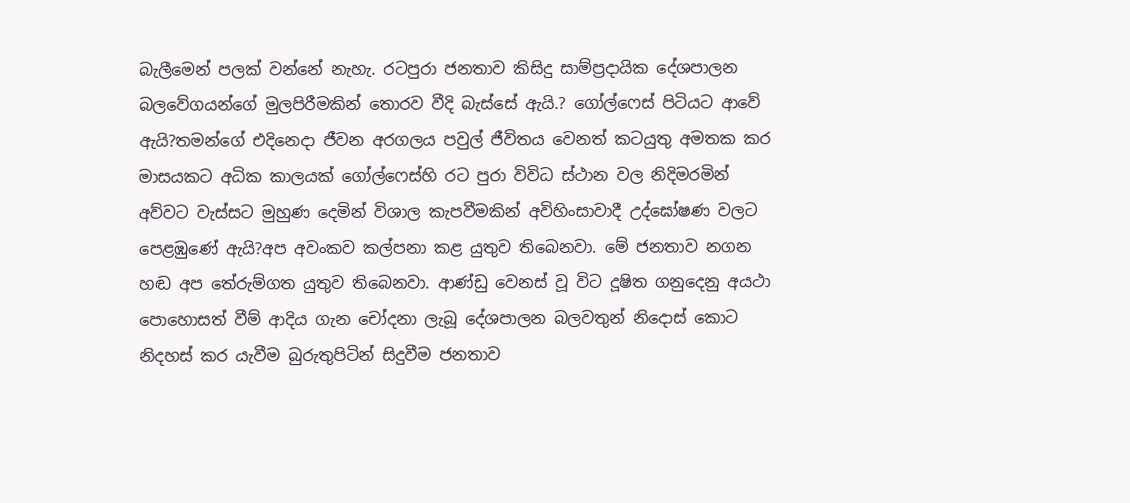බැලීමෙන් පලක් වන්නේ නැහැ. රටපුරා ජනතාව කිසිදු සාම්ප්‍රදායික දේශපාලන බලවේගයන්ගේ මුලපිරීමකින් තොරව වීදි බැස්සේ ඇයි.? ගෝල්ෆෙස් පිටියට ආවේ ඇයි?තමන්ගේ එදිනෙදා ජීවන අරගලය පවුල් ජීවිතය වෙනත් කටයුතු අමතක කර මාසයකට අධික කාලයක් ගෝල්ෆෙස්හි රට පුරා විවිධ ස්ථාන වල නිදිමරමින් අව්වට වැස්සට මුහුණ දෙමින් විශාල කැපවීමකින් අවිහිංසාවාදී උද්ඝෝෂණ වලට පෙළඹුණේ ඇයි?අප අවංකව කල්පනා කළ යුතුව තිබෙනවා. මේ ජනතාව නගන හඬ අප තේරුම්ගත යුතුව තිබෙනවා. ආණ්ඩු වෙනස් වූ විට දූෂිත ගනුදෙනු අයථා පොහොසත් වීම් ආදිය ගැන චෝදනා ලැබූ දේශපාලන බලවතුන් නිදොස් කොට නිදහස් කර යැවීම බුරුතුපිටින් සිදුවීම ජනතාව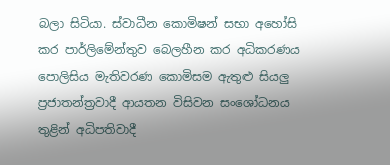බලා සිටියා. ස්වාධීන කොමිෂන් සභා අහෝසි කර පාර්ලිමේන්තුව බෙලහීන කර අධිකරණය පොලිසිය මැතිවරණ කොමිසම ඇතුළු සියලු ප්‍රජාතන්ත්‍රවාදී ආයතන විසිවන සංශෝධනය තුළින් අධිපතිවාදී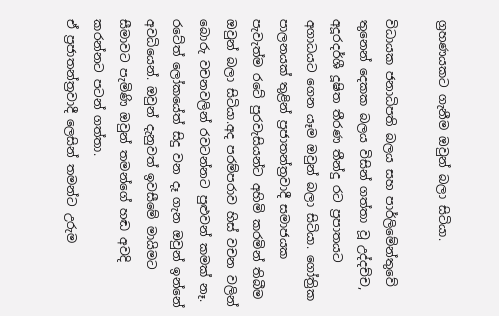ග්‍රහණයකට ගැනීම ඔවුන් බලා සිටියා.

විධායක ජනාධිපති බලය සහ පාර්ලිමේන්තුවේ තුනෙන් දෙකක බලය විසින් ගත්තා වූ උද්දච්ච, අදූරදර්ශී දූෂිත තීරණ තීන්දු රට ප්‍රපාතයට අගාධයට ගෙන යෑම ඔවුන් බලා සිටියා. ගෝත්‍රික පාලනයක් තුළින් ප්‍රජාතන්ත්‍රවාදී සමාජයක පැවැත්ම රටේ පුරවැසියන්ට අහිමි කරමින් තිබීම ඔවුන් බලා සිටියා.අද පරම්පරාව හිස් වචන වලින් බොරු වචනවලින් රවටන්නට පුළුවන් කමක් නෑ. රටේත් ලෝකයේත් සිදු වන දෑ ගැන ඔවුන් ඉන්නේ අවධියෙන්. ඔවුන් දැනුවත් ඉවසීමේ මායිමට සීමාවට පැමිණි ඔවුන් තමන්ගේ හඬ අවදි කරන්නට පටන් ගත්තා.
ඒ ප්‍රජාතන්ත්‍රවාදී ලෙසින් තමන්ට උරුම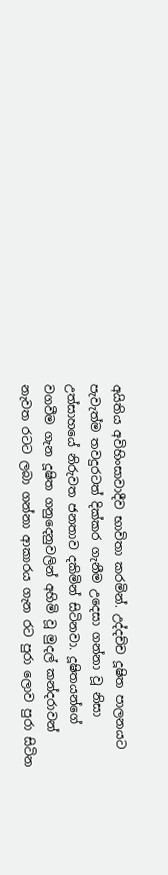අයිතිය අවිහිංසාවාදීව භාවිතා කරමින්. උද්දච්ච දූෂිත පාලනයට පැවැත්ම තවදුරටත් දික්කර ගැනීම උදෙසා ගන්නා වූ නිසා උත්සාහයේ නිරුවත ජනතාව දකිමින් සිටිනවා. දූෂිතයන්ගේ වගවීම ගැන දූෂිත ගනුදෙනුවලින් අහිමි වූ මුදල් කන්දරාවන් නැවත රටට ලබා ගන්නා ආකාරය ගැන රට පුරා ලොව පුරා සිටින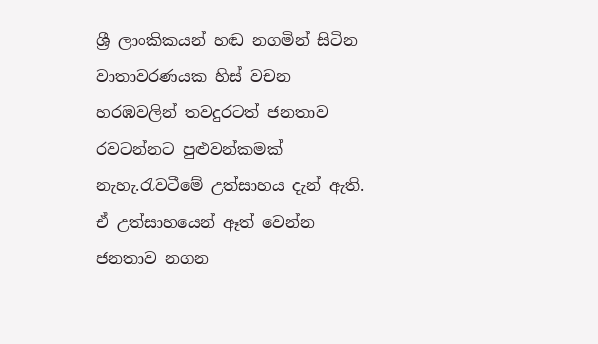ශ්‍රී ලාංකිකයන් හඬ නගමින් සිටින වාතාවරණයක හිස් වචන හරඹවලින් තවදුරටත් ජනතාව රවටන්නට පුළුවන්කමක් නැහැ.රැවටීමේ උත්සාහය දැන් ඇති. ඒ උත්සාහයෙන් ඈත් වෙන්න ජනතාව නගන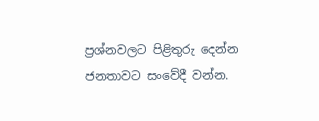ප්‍රශ්නවලට පිළිතුරු දෙන්න ජනතාවට සංවේදී වන්න.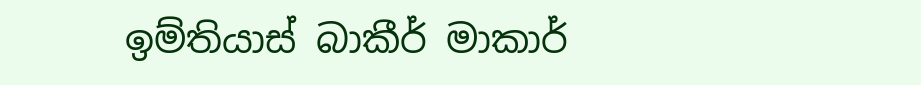ඉම්තියාස් බාකීර් මාකාර්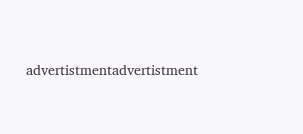advertistmentadvertistment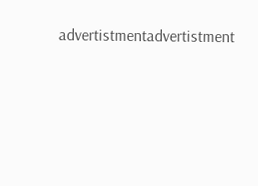advertistmentadvertistment